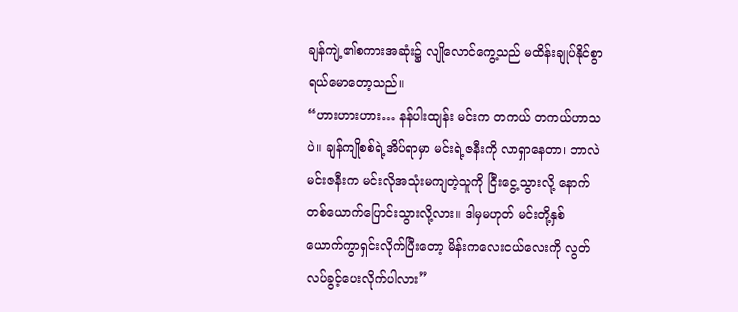ချန်ကျဲ့၏စကားအဆုံး၌ လျိုလောင်ကွေ့သည် မထိန်းချုပ်နိုင်စွာ ရယ်မောတော့သည်။
“ဟားဟားဟား… နန်ပါးထျန်း မင်းက တကယ် တကယ်ဟာသပဲ။ ချန်ကျိုစစ်ရဲ့အိပ်ရာမှာ မင်းရဲ့ဇနီးကို လာရှာနေတာ၊ ဘာလဲ မင်းဇနီးက မင်းလိုအသုံးမကျတဲ့သူကို ငြီးငွေ့သွားလို့ နောက်တစ်ယောက်ပြောင်းသွားလို့လား။ ဒါမှမဟုတ် မင်းတို့နှစ်ယောက်ကွာရှင်းလိုက်ပြီးတော့ မိန်းကလေးငယ်လေးကို လွတ်လပ်ခွင့်ပေးလိုက်ပါလား”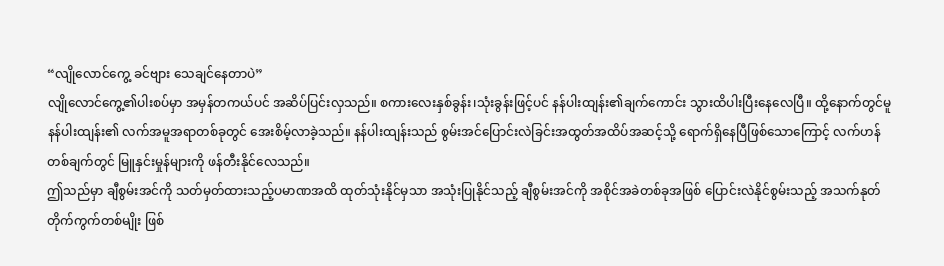“လျိုလောင်ကွေ့ ခင်ဗျား သေချင်နေတာပဲ”
လျိုလောင်ကွေ့၏ပါးစပ်မှာ အမှန်တကယ်ပင် အဆိပ်ပြင်းလှသည်။ စကားလေးနှစ်ခွန်း၊သုံးခွန်းဖြင့်ပင် နန်ပါးထျန်း၏ချက်ကောင်း သွားထိပါးပြီးနေလေပြီ။ ထို့နောက်တွင်မူ နန်ပါးထျန်း၏ လက်အမူအရာတစ်ခုတွင် အေးစိမ့်လာခဲ့သည်။ နန်ပါးထျန်းသည် စွမ်းအင်ပြောင်းလဲခြင်းအထွတ်အထိပ်အဆင့်သို့ ရောက်ရှိနေပြီဖြစ်သောကြောင့် လက်ဟန်တစ်ချက်တွင် မြူနှင်းမှုန်များကို ဖန်တီးနိုင်လေသည်။
ဤသည်မှာ ချီစွမ်းအင်ကို သတ်မှတ်ထားသည့်ပမာဏအထိ ထုတ်သုံးနိုင်မှသာ အသုံးပြုနိုင်သည့် ချီစွမ်းအင်ကို အစိုင်အခဲတစ်ခုအဖြစ် ပြောင်းလဲနိုင်စွမ်းသည့် အသက်နုတ်တိုက်ကွက်တစ်မျိုး ဖြစ်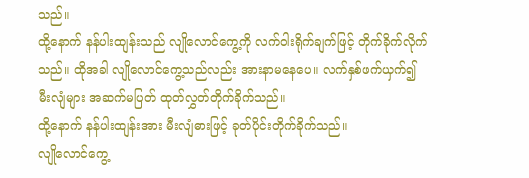သည်။
ထို့နောက် နန်ပါးထျန်းသည် လျိုလောင်ကွေ့ကို လက်ဝါးရိုက်ချက်ဖြင့် တိုက်ခိုက်လိုက်သည်။ ထိုအခါ လျိုလောင်ကွေ့သည်လည်း အားနာမနေပေ။ လက်နှစ်ဖက်ယှက်၍ မီးလျံများ အဆက်မပြတ် ထုတ်လွှတ်တိုက်ခိုက်သည်။
ထို့နောက် နန်ပါးထျန်းအား မီးလျံဓားဖြင့် ခုတ်ပိုင်းတိုက်ခိုက်သည်။
လျိုလောင်ကွေ့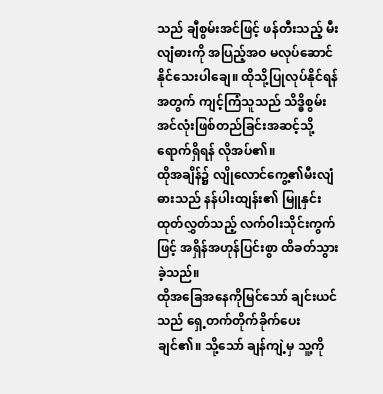သည် ချီစွမ်းအင်ဖြင့် ဖန်တီးသည့် မီးလျံဓားကို အပြည့်အဝ မလုပ်ဆောင်နိုင်သေးပါချေ။ ထိုသို့ပြုလုပ်နိုင်ရန်အတွက် ကျင့်ကြံသူသည် သိဒ္ဓိစွမ်းအင်လုံးဖြစ်တည်ခြင်းအဆင့်သို့ ရောက်ရှိရန် လိုအပ်၏။
ထိုအချိန်၌ လျိုလောင်ကွေ့၏မီးလျံဓားသည် နန်ပါးထျန်း၏ မြူနှင်းထုတ်လွှတ်သည့် လက်ဝါးသိုင်းကွက်ဖြင့် အရှိန်အဟုန်ပြင်းစွာ ထိခတ်သွားခဲ့သည်။
ထိုအခြေအနေကိုမြင်သော် ချင်းယင်သည် ရှေ့တက်တိုက်ခိုက်ပေးချင်၏။ သို့သော် ချန်ကျဲ့မှ သူ့ကို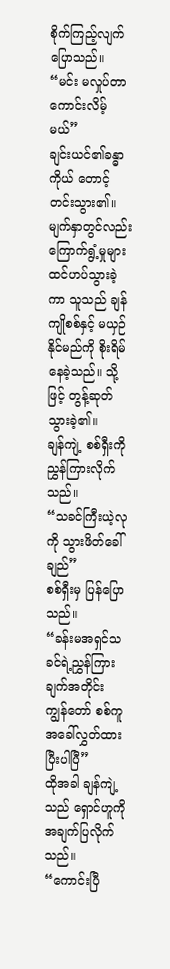စိုက်ကြည့်လျက် ပြောသည်။
“မင်း မလှုပ်တာ ကောင်းလိမ့်မယ်”
ချင်းယင်၏ခန္ဓာကိုယ် တောင့်တင်းသွား၏။ မျက်နှာတွင်လည်း ကြောက်ရွံ့မှုများ ထင်ဟပ်သွားခဲ့ကာ သူသည် ချန်ကျိုစစ်နှင့် မယှဉ်နိုင်မည်ကို စိုးရိမ်နေခဲ့သည်။ သို့ဖြင့် တွန့်ဆုတ်သွားခဲ့၏။
ချန်ကျဲ့ စစ်ရှီးကို ညွှန်ကြားလိုက်သည်။
“သခင်ကြီးယဲ့လုကို သွားဖိတ်ခေါ်ချည်”
စစ်ရှီးမှ ပြန်ပြောသည်။
“ခန်းမအရှင်သခင်ရဲ့ညွှန်ကြားချက်အတိုင်း ကျွန်တော် စစ်ကူအခေါ်လွှတ်ထားပြီးပါပြီ”
ထိုအခါ ချန်ကျဲ့သည် ရှောင်ဟူကို အချက်ပြလိုက်သည်။
“ကောင်းပြီ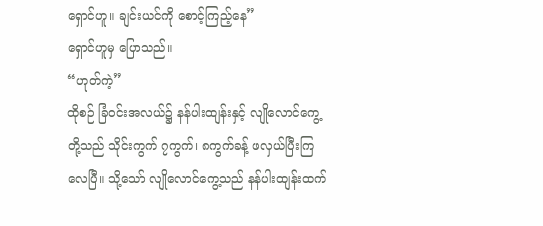ရှောင်ဟူ။ ချင်းယင်ကို စောင့်ကြည့်နေ”
ရှောင်ဟူမှ ပြောသည်။
“ဟုတ်ကဲ့”
ထိုစဉ် ခြံဝင်းအလယ်၌ နန်ပါးထျန်းနှင့် လျိုလောင်ကွေ့တို့သည် သိုင်းကွက် ၇ကွက်၊ ၈ကွက်ခန့် ဖလှယ်ပြီးကြလေပြီ။ သို့သော် လျိုလောင်ကွေ့သည် နန်ပါးထျန်းထက်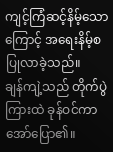ကျင့်ကြံဆင့်နိမ့်သောကြောင့် အရေးနိမ့်စပြုလာခဲ့သည်။
ချန်ကျဲ့သည် တိုက်ပွဲကြားထဲ ခုန်ဝင်ကာ အော်ပြော၏။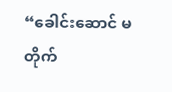“ခေါင်းဆောင် မတိုက်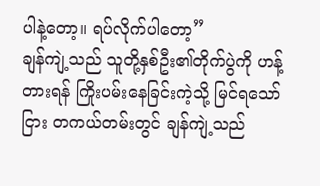ပါနဲ့တော့။ ရပ်လိုက်ပါတော့”
ချန်ကျဲ့သည် သူတို့နှစ်ဦး၏တိုက်ပွဲကို ဟန့်တားရန် ကြိုးပမ်းနေခြင်းကဲ့သို့ မြင်ရသော်ငြား တကယ်တမ်းတွင် ချန်ကျဲ့သည်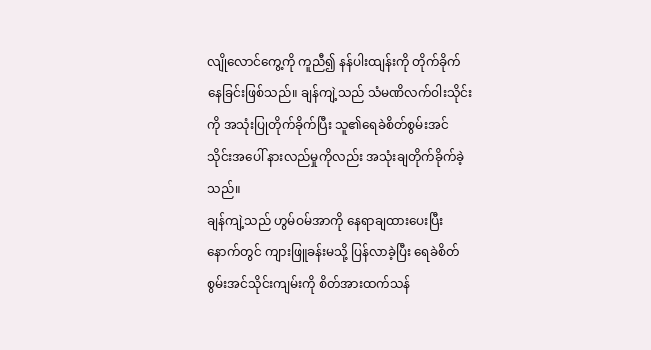လျိုလောင်ကွေ့ကို ကူညီ၍ နန်ပါးထျန်းကို တိုက်ခိုက်နေခြင်းဖြစ်သည်။ ချန်ကျဲ့သည် သံမဏိလက်ဝါးသိုင်းကို အသုံးပြုတိုက်ခိုက်ပြီး သူ၏ရေခဲစိတ်စွမ်းအင်သိုင်းအပေါ် နားလည်မှုကိုလည်း အသုံးချတိုက်ခိုက်ခဲ့သည်။
ချန်ကျဲ့သည် ဟွမ်ဝမ်အာကို နေရာချထားပေးပြီးနောက်တွင် ကျားဖြူခန်းမသို့ ပြန်လာခဲ့ပြီး ရေခဲစိတ်စွမ်းအင်သိုင်းကျမ်းကို စိတ်အားထက်သန်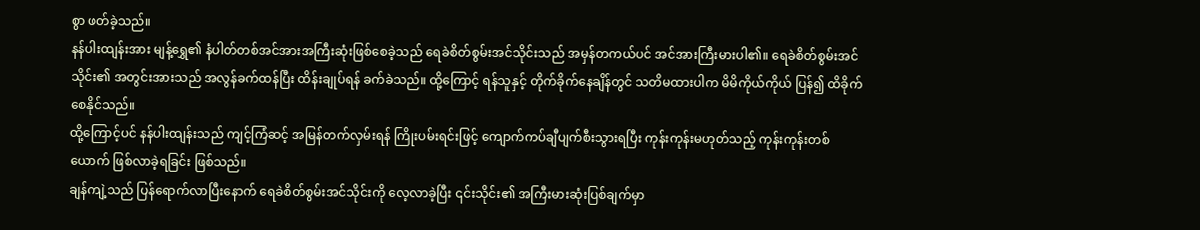စွာ ဖတ်ခဲ့သည်။
နန်ပါးထျန်းအား မျန့်ရွှေ၏ နံပါတ်တစ်အင်အားအကြီးဆုံးဖြစ်စေခဲ့သည် ရေခဲစိတ်စွမ်းအင်သိုင်းသည် အမှန်တကယ်ပင် အင်အားကြီးမားပါ၏။ ရေခဲစိတ်စွမ်းအင်သိုင်း၏ အတွင်းအားသည် အလွန်ခက်ထန်ပြီး ထိန်းချုပ်ရန် ခက်ခဲသည်။ ထို့ကြောင့် ရန်သူနှင့် တိုက်ခိုက်နေချိန်တွင် သတိမထားပါက မိမိကိုယ်ကိုယ် ပြန်၍ ထိခိုက်စေနိုင်သည်။
ထို့ကြောင့်ပင် နန်ပါးထျန်းသည် ကျင့်ကြံဆင့် အမြန်တက်လှမ်းရန် ကြိုးပမ်းရင်းဖြင့် ကျောက်ကပ်ချီပျက်စီးသွားရပြီး ကုန်းကုန်းမဟုတ်သည့် ကုန်းကုန်းတစ်ယောက် ဖြစ်လာခဲ့ရခြင်း ဖြစ်သည်။
ချန်ကျဲ့သည် ပြန်ရောက်လာပြီးနောက် ရေခဲစိတ်စွမ်းအင်သိုင်းကို လေ့လာခဲ့ပြီး ၎င်းသိုင်း၏ အကြီးမားဆုံးပြစ်ချက်မှာ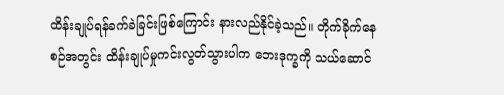ထိန်းချုပ်ရန်ခက်ခဲခြင်းဖြစ်ကြောင်း နားလည်နိုင်ခဲ့သည်။ တိုက်ခိုက်နေစဉ်အတွင်း ထိန်းချုပ်မှုကင်းလွတ်သွားပါက ဘေးဒုက္ခကို သယ်ဆောင်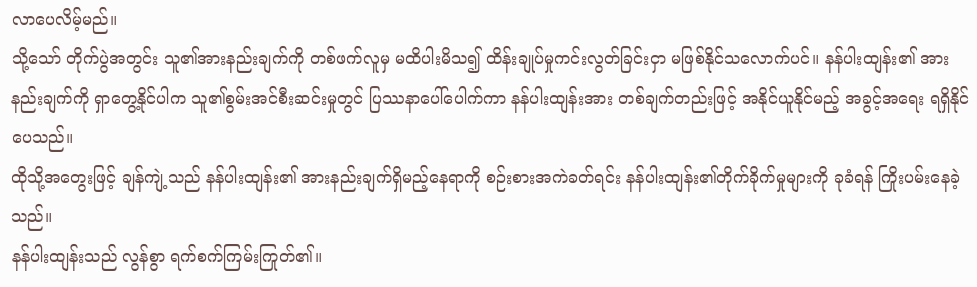လာပေလိမ့်မည်။
သို့သော် တိုက်ပွဲအတွင်း သူ၏အားနည်းချက်ကို တစ်ဖက်လူမှ မထိပါးမိသ၍ ထိန်းချုပ်မှုကင်းလွတ်ခြင်းငှာ မဖြစ်နိုင်သလောက်ပင်။ နန်ပါးထျန်း၏ အားနည်းချက်ကို ရှာတွေ့နိုင်ပါက သူ၏စွမ်းအင်စီးဆင်းမှုတွင် ပြဿနာပေါ်ပေါက်ကာ နန်ပါးထျန်းအား တစ်ချက်တည်းဖြင့် အနိုင်ယူနိုင်မည့် အခွင့်အရေး ရရှိနိုင်ပေသည်။
ထိုသို့အတွေးဖြင့် ချန်ကျဲ့သည် နန်ပါးထျန်း၏ အားနည်းချက်ရှိမည့်နေရာကို စဉ်းစားအကဲခတ်ရင်း နန်ပါးထျန်း၏တိုက်ခိုက်မှုများကို ခုခံရန် ကြိုးပမ်းနေခဲ့သည်။
နန်ပါးထျန်းသည် လွန်စွာ ရက်စက်ကြမ်းကြုတ်၏။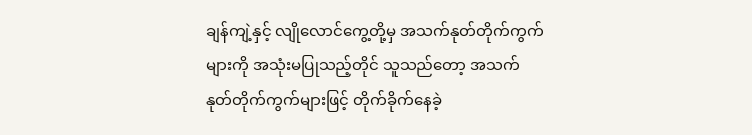ချန်ကျဲ့နှင့် လျိုလောင်ကွေ့တို့မှ အသက်နုတ်တိုက်ကွက်များကို အသုံးမပြုသည့်တိုင် သူသည်တော့ အသက်နုတ်တိုက်ကွက်များဖြင့် တိုက်ခိုက်နေခဲ့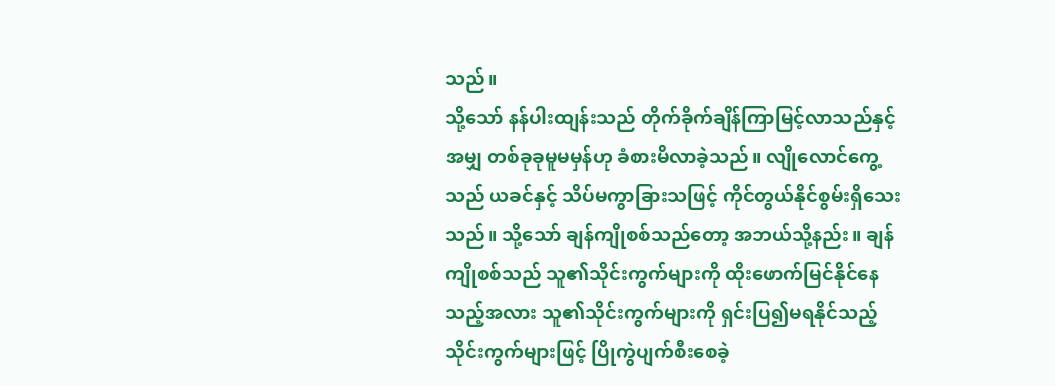သည်။
သို့သော် နန်ပါးထျန်းသည် တိုက်ခိုက်ချိန်ကြာမြင့်လာသည်နှင့်အမျှ တစ်ခုခုမူမမှန်ဟု ခံစားမိလာခဲ့သည်။ လျိုလောင်ကွေ့သည် ယခင်နှင့် သိပ်မကွာခြားသဖြင့် ကိုင်တွယ်နိုင်စွမ်းရှိသေးသည်။ သို့သော် ချန်ကျိုစစ်သည်တော့ အဘယ်သို့နည်း။ ချန်ကျိုစစ်သည် သူ၏သိုင်းကွက်များကို ထိုးဖောက်မြင်နိုင်နေသည့်အလား သူ၏သိုင်းကွက်များကို ရှင်းပြ၍မရနိုင်သည့် သိုင်းကွက်များဖြင့် ပြိုကွဲပျက်စီးစေခဲ့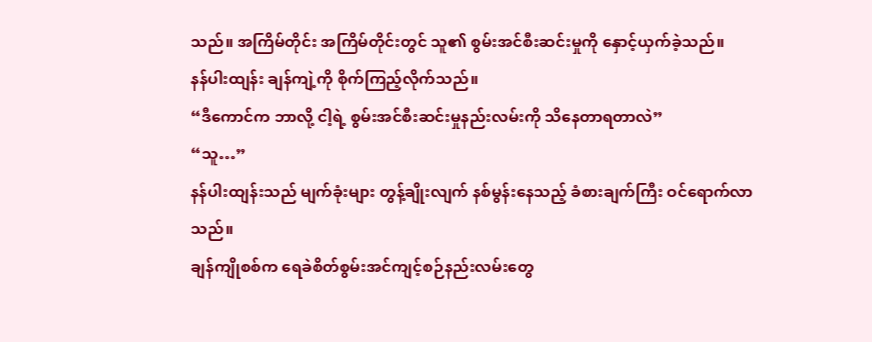သည်။ အကြိမ်တိုင်း အကြိမ်တိုင်းတွင် သူ၏ စွမ်းအင်စီးဆင်းမှုကို နှောင့်ယှက်ခဲ့သည်။
နန်ပါးထျန်း ချန်ကျဲ့ကို စိုက်ကြည့်လိုက်သည်။
“ဒီကောင်က ဘာလို့ ငါ့ရဲ့ စွမ်းအင်စီးဆင်းမှုနည်းလမ်းကို သိနေတာရတာလဲ”
“သူ…”
နန်ပါးထျန်းသည် မျက်ခုံးများ တွန့်ချိုးလျက် နစ်မွန်းနေသည့် ခံစားချက်ကြီး ဝင်ရောက်လာသည်။
ချန်ကျိုစစ်က ရေခဲစိတ်စွမ်းအင်ကျင့်စဉ်နည်းလမ်းတွေ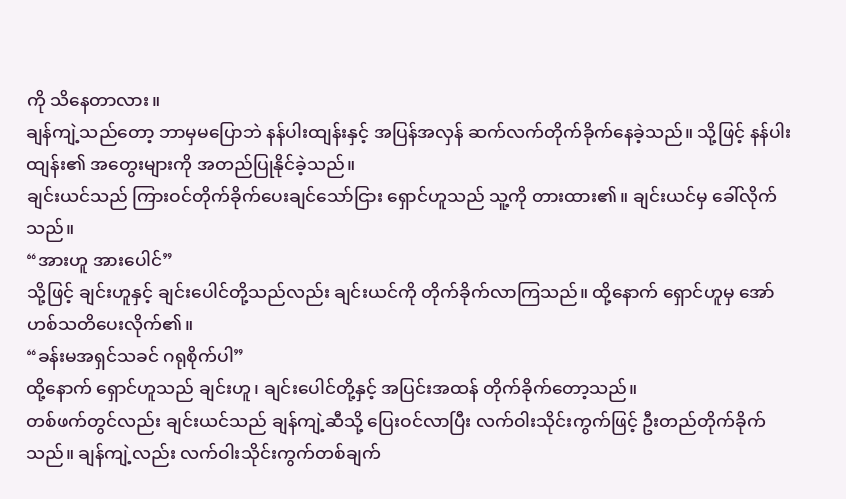ကို သိနေတာလား။
ချန်ကျဲ့သည်တော့ ဘာမှမပြောဘဲ နန်ပါးထျန်းနှင့် အပြန်အလှန် ဆက်လက်တိုက်ခိုက်နေခဲ့သည်။ သို့ဖြင့် နန်ပါးထျန်း၏ အတွေးများကို အတည်ပြုနိုင်ခဲ့သည်။
ချင်းယင်သည် ကြားဝင်တိုက်ခိုက်ပေးချင်သော်ငြား ရှောင်ဟူသည် သူ့ကို တားထား၏။ ချင်းယင်မှ ခေါ်လိုက်သည်။
“အားဟူ အားပေါင်”
သို့ဖြင့် ချင်းဟူနှင့် ချင်းပေါင်တို့သည်လည်း ချင်းယင်ကို တိုက်ခိုက်လာကြသည်။ ထို့နောက် ရှောင်ဟူမှ အော်ဟစ်သတိပေးလိုက်၏။
“ခန်းမအရှင်သခင် ဂရုစိုက်ပါ”
ထို့နောက် ရှောင်ဟူသည် ချင်းဟူ၊ ချင်းပေါင်တို့နှင့် အပြင်းအထန် တိုက်ခိုက်တော့သည်။
တစ်ဖက်တွင်လည်း ချင်းယင်သည် ချန်ကျဲ့ဆီသို့ ပြေးဝင်လာပြီး လက်ဝါးသိုင်းကွက်ဖြင့် ဦးတည်တိုက်ခိုက်သည်။ ချန်ကျဲ့လည်း လက်ဝါးသိုင်းကွက်တစ်ချက်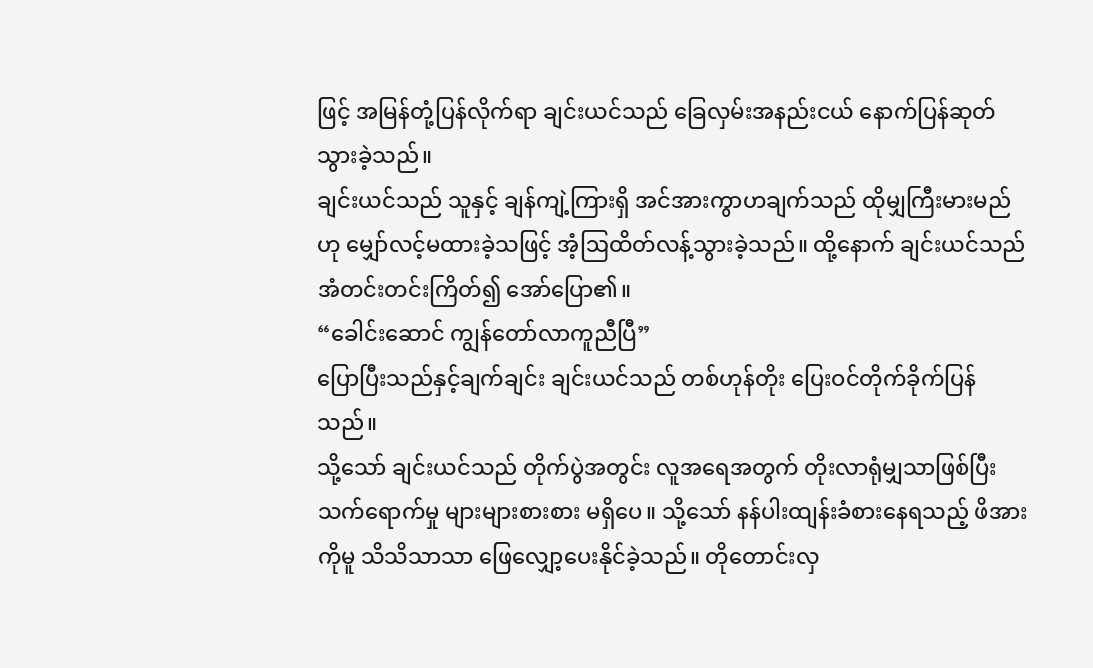ဖြင့် အမြန်တုံ့ပြန်လိုက်ရာ ချင်းယင်သည် ခြေလှမ်းအနည်းငယ် နောက်ပြန်ဆုတ်သွားခဲ့သည်။
ချင်းယင်သည် သူနှင့် ချန်ကျဲ့ကြားရှိ အင်အားကွာဟချက်သည် ထိုမျှကြီးမားမည်ဟု မျှော်လင့်မထားခဲ့သဖြင့် အံ့ဩထိတ်လန့်သွားခဲ့သည်။ ထို့နောက် ချင်းယင်သည် အံတင်းတင်းကြိတ်၍ အော်ပြော၏။
“ခေါင်းဆောင် ကျွန်တော်လာကူညီပြီ”
ပြောပြီးသည်နှင့်ချက်ချင်း ချင်းယင်သည် တစ်ဟုန်တိုး ပြေးဝင်တိုက်ခိုက်ပြန်သည်။
သို့သော် ချင်းယင်သည် တိုက်ပွဲအတွင်း လူအရေအတွက် တိုးလာရုံမျှသာဖြစ်ပြီး သက်ရောက်မှု များများစားစား မရှိပေ။ သို့သော် နန်ပါးထျန်းခံစားနေရသည့် ဖိအားကိုမူ သိသိသာသာ ဖြေလျှော့ပေးနိုင်ခဲ့သည်။ တိုတောင်းလှ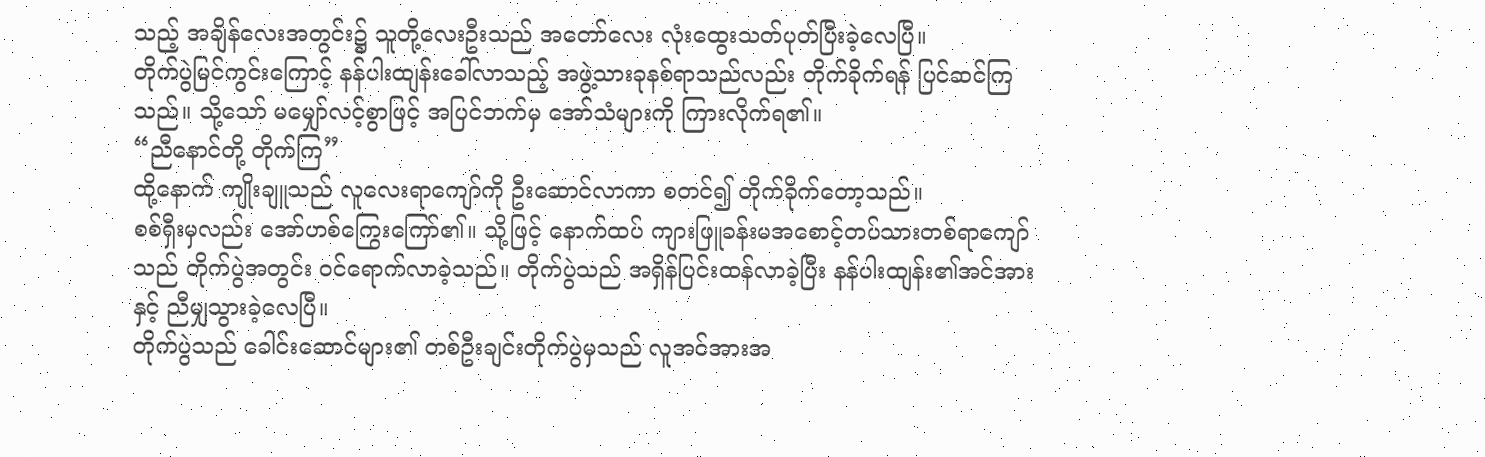သည့် အချိန်လေးအတွင်း၌ သူတို့လေးဦးသည် အတော်လေး လုံးထွေးသတ်ပုတ်ပြီးခဲ့လေပြီ။
တိုက်ပွဲမြင်ကွင်းကြောင့် နန်ပါးထျန်းခေါ်လာသည့် အဖွဲ့သားခုနစ်ရာသည်လည်း တိုက်ခိုက်ရန် ပြင်ဆင်ကြသည်။ သို့သော် မမျှော်လင့်စွာဖြင့် အပြင်ဘက်မှ အော်သံများကို ကြားလိုက်ရ၏။
“ညီနောင်တို့ တိုက်ကြ”
ထို့နောက် ကျိုးချူသည် လူလေးရာကျော်ကို ဦးဆောင်လာကာ စတင်၍ တိုက်ခိုက်တော့သည်။
စစ်ရှီးမှလည်း အော်ဟစ်ကြွေးကြော်၏။ သို့ဖြင့် နောက်ထပ် ကျားဖြူခန်းမအစောင့်တပ်သားတစ်ရာကျော်သည် တိုက်ပွဲအတွင်း ဝင်ရောက်လာခဲ့သည်။ တိုက်ပွဲသည် အရှိန်ပြင်းထန်လာခဲ့ပြီး နန်ပါးထျန်း၏အင်အားနှင့် ညီမျှသွားခဲ့လေပြီ။
တိုက်ပွဲသည် ခေါင်းဆောင်များ၏ တစ်ဦးချင်းတိုက်ပွဲမှသည် လူအင်အားအ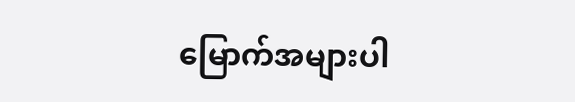မြောက်အများပါ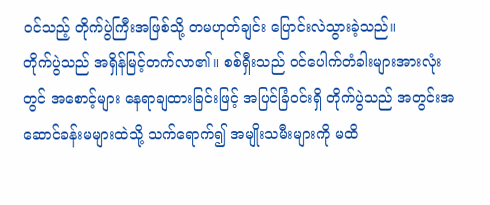ဝင်သည့် တိုက်ပွဲကြီးအဖြစ်သို့ တမဟုတ်ချင်း ပြောင်းလဲသွားခဲ့သည်။
တိုက်ပွဲသည် အရှိန်မြင့်တက်လာ၏။ စစ်ရှီးသည် ဝင်ပေါက်တံခါးများအားလုံးတွင် အစောင့်များ နေရာချထားခြင်းဖြင့် အပြင်ခြံဝင်းရှိ တိုက်ပွဲသည် အတွင်းအဆောင်ခန်းမများထဲသို့ သက်ရောက်၍ အမျိုးသမီးများကို မထိ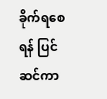ခိုက်ရစေရန် ပြင်ဆင်ကာ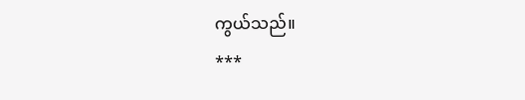ကွယ်သည်။
***